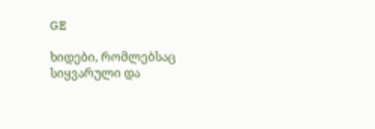GE

ხიდები, რომლებსაც სიყვარული და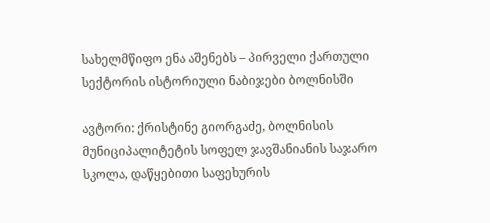სახელმწიფო ენა აშენებს – პირველი ქართული სექტორის ისტორიული ნაბიჯები ბოლნისში

ავტორი: ქრისტინე გიორგაძე, ბოლნისის მუნიციპალიტეტის სოფელ ჯავშანიანის საჯარო სკოლა, დაწყებითი საფეხურის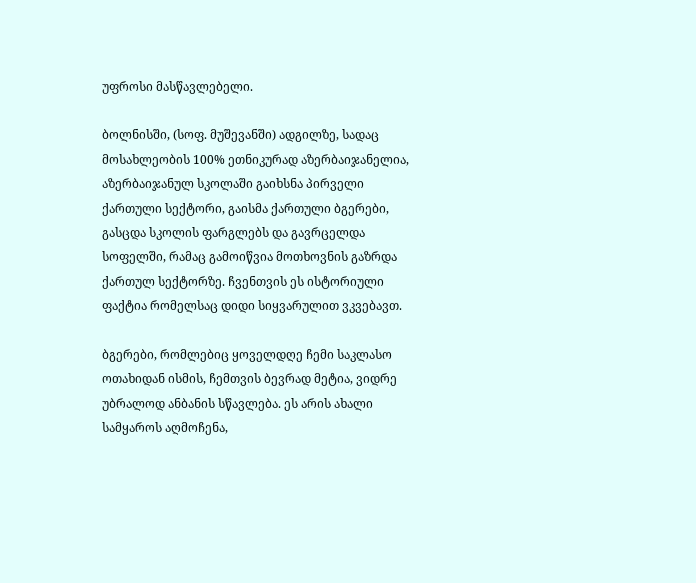უფროსი მასწავლებელი.

ბოლნისში, (სოფ. მუშევანში) ადგილზე, სადაც მოსახლეობის 100% ეთნიკურად აზერბაიჯანელია, აზერბაიჯანულ სკოლაში გაიხსნა პირველი ქართული სექტორი, გაისმა ქართული ბგერები, გასცდა სკოლის ფარგლებს და გავრცელდა სოფელში, რამაც გამოიწვია მოთხოვნის გაზრდა ქართულ სექტორზე. ჩვენთვის ეს ისტორიული ფაქტია რომელსაც დიდი სიყვარულით ვკვებავთ.

ბგერები, რომლებიც ყოველდღე ჩემი საკლასო ოთახიდან ისმის, ჩემთვის ბევრად მეტია, ვიდრე უბრალოდ ანბანის სწავლება. ეს არის ახალი სამყაროს აღმოჩენა,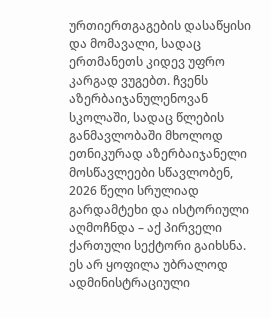ურთიერთგაგების დასაწყისი და მომავალი, სადაც ერთმანეთს კიდევ უფრო კარგად ვუგებთ. ჩვენს აზერბაიჯანულენოვან სკოლაში, სადაც წლების განმავლობაში მხოლოდ ეთნიკურად აზერბაიჯანელი მოსწავლეები სწავლობენ, 2026 წელი სრულიად გარდამტეხი და ისტორიული აღმოჩნდა – აქ პირველი ქართული სექტორი გაიხსნა. ეს არ ყოფილა უბრალოდ ადმინისტრაციული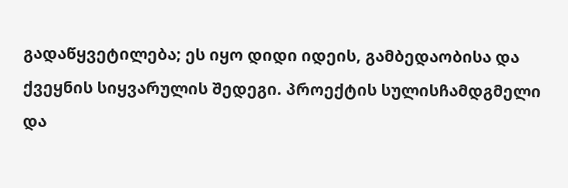გადაწყვეტილება; ეს იყო დიდი იდეის, გამბედაობისა და ქვეყნის სიყვარულის შედეგი. პროექტის სულისჩამდგმელი და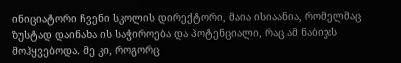ინიციატორი ჩვენი სკოლის დირექტორი, მაია ისიაანია, რომელმაც ზუსტად დაინახა ის საჭიროება და პოტენციალი, რაც ამ ნაბიჯს მოჰყვებოდა. მე კი, როგორც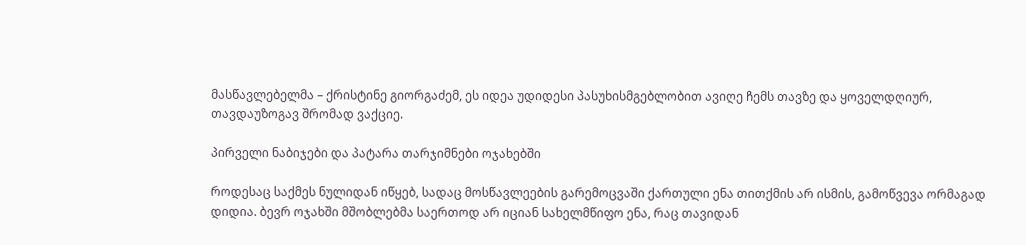მასწავლებელმა – ქრისტინე გიორგაძემ, ეს იდეა უდიდესი პასუხისმგებლობით ავიღე ჩემს თავზე და ყოველდღიურ, თავდაუზოგავ შრომად ვაქციე.

პირველი ნაბიჯები და პატარა თარჯიმნები ოჯახებში

როდესაც საქმეს ნულიდან იწყებ, სადაც მოსწავლეების გარემოცვაში ქართული ენა თითქმის არ ისმის, გამოწვევა ორმაგად დიდია. ბევრ ოჯახში მშობლებმა საერთოდ არ იციან სახელმწიფო ენა, რაც თავიდან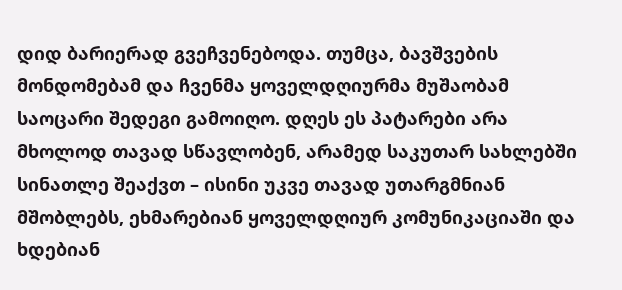დიდ ბარიერად გვეჩვენებოდა. თუმცა, ბავშვების მონდომებამ და ჩვენმა ყოველდღიურმა მუშაობამ საოცარი შედეგი გამოიღო. დღეს ეს პატარები არა მხოლოდ თავად სწავლობენ, არამედ საკუთარ სახლებში სინათლე შეაქვთ – ისინი უკვე თავად უთარგმნიან მშობლებს, ეხმარებიან ყოველდღიურ კომუნიკაციაში და ხდებიან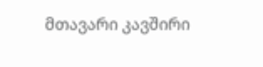მთავარი კავშირი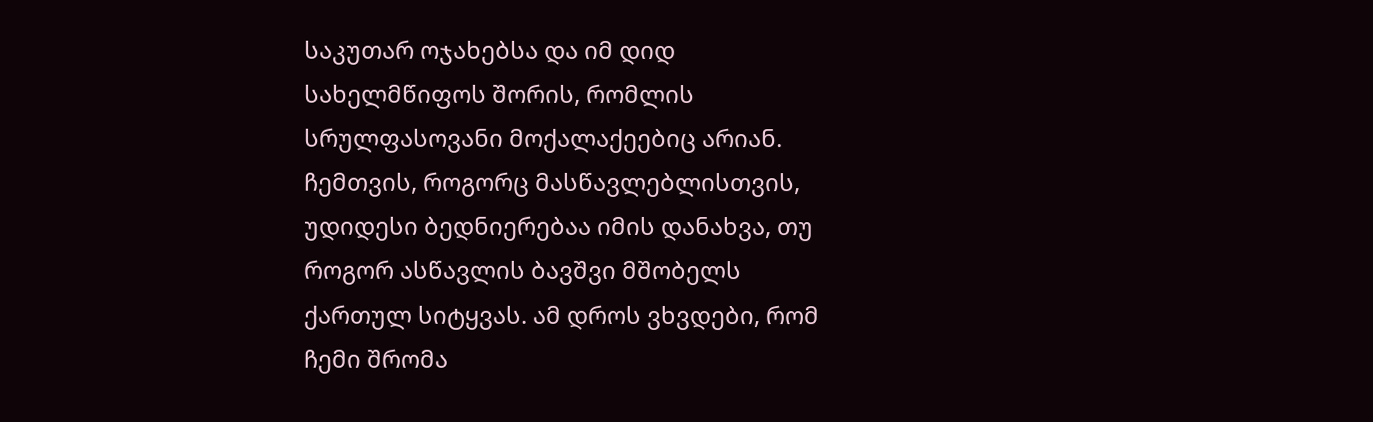საკუთარ ოჯახებსა და იმ დიდ სახელმწიფოს შორის, რომლის სრულფასოვანი მოქალაქეებიც არიან. ჩემთვის, როგორც მასწავლებლისთვის, უდიდესი ბედნიერებაა იმის დანახვა, თუ როგორ ასწავლის ბავშვი მშობელს ქართულ სიტყვას. ამ დროს ვხვდები, რომ ჩემი შრომა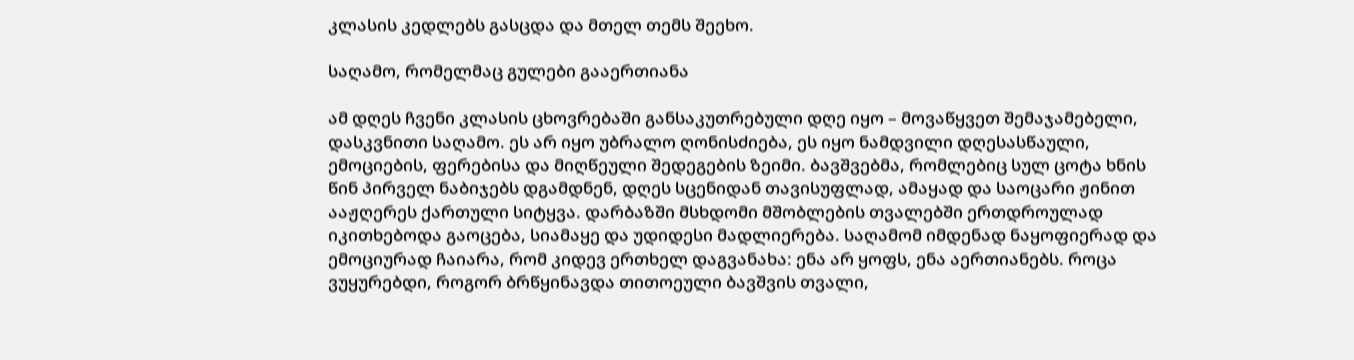კლასის კედლებს გასცდა და მთელ თემს შეეხო.

საღამო, რომელმაც გულები გააერთიანა

ამ დღეს ჩვენი კლასის ცხოვრებაში განსაკუთრებული დღე იყო – მოვაწყვეთ შემაჯამებელი, დასკვნითი საღამო. ეს არ იყო უბრალო ღონისძიება, ეს იყო ნამდვილი დღესასწაული, ემოციების, ფერებისა და მიღწეული შედეგების ზეიმი. ბავშვებმა, რომლებიც სულ ცოტა ხნის წინ პირველ ნაბიჯებს დგამდნენ, დღეს სცენიდან თავისუფლად, ამაყად და საოცარი ჟინით ააჟღერეს ქართული სიტყვა. დარბაზში მსხდომი მშობლების თვალებში ერთდროულად იკითხებოდა გაოცება, სიამაყე და უდიდესი მადლიერება. საღამომ იმდენად ნაყოფიერად და ემოციურად ჩაიარა, რომ კიდევ ერთხელ დაგვანახა: ენა არ ყოფს, ენა აერთიანებს. როცა ვუყურებდი, როგორ ბრწყინავდა თითოეული ბავშვის თვალი,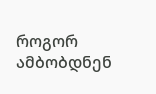როგორ ამბობდნენ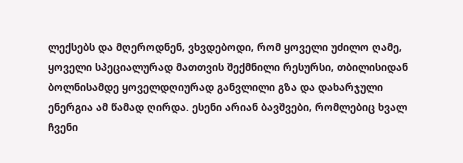ლექსებს და მღეროდნენ, ვხვდებოდი, რომ ყოველი უძილო ღამე, ყოველი სპეციალურად მათთვის შექმნილი რესურსი, თბილისიდან ბოლნისამდე ყოველდღიურად განვლილი გზა და დახარჯული ენერგია ამ წამად ღირდა. ესენი არიან ბავშვები, რომლებიც ხვალ ჩვენი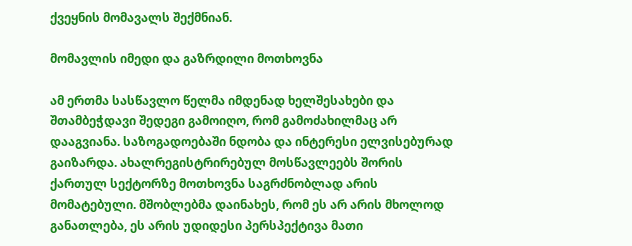ქვეყნის მომავალს შექმნიან.

მომავლის იმედი და გაზრდილი მოთხოვნა

ამ ერთმა სასწავლო წელმა იმდენად ხელშესახები და შთამბეჭდავი შედეგი გამოიღო, რომ გამოძახილმაც არ დააგვიანა. საზოგადოებაში ნდობა და ინტერესი ელვისებურად გაიზარდა. ახალრეგისტრირებულ მოსწავლეებს შორის ქართულ სექტორზე მოთხოვნა საგრძნობლად არის მომატებული. მშობლებმა დაინახეს, რომ ეს არ არის მხოლოდ განათლება, ეს არის უდიდესი პერსპექტივა მათი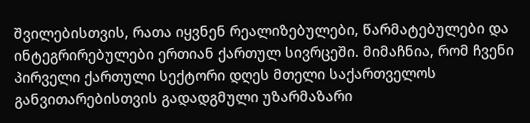შვილებისთვის, რათა იყვნენ რეალიზებულები, წარმატებულები და ინტეგრირებულები ერთიან ქართულ სივრცეში. მიმაჩნია, რომ ჩვენი პირველი ქართული სექტორი დღეს მთელი საქართველოს განვითარებისთვის გადადგმული უზარმაზარი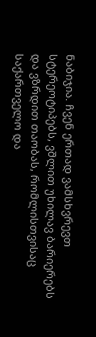ნაბიჯია. ჩვენ ერთად ვამსხვრევთ სტერეოტიპებს, ვშლით უხილავ ბარიერებს და ვზრდით თაობას, რომლისთვისაც საქართველო და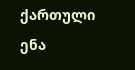ქართული ენა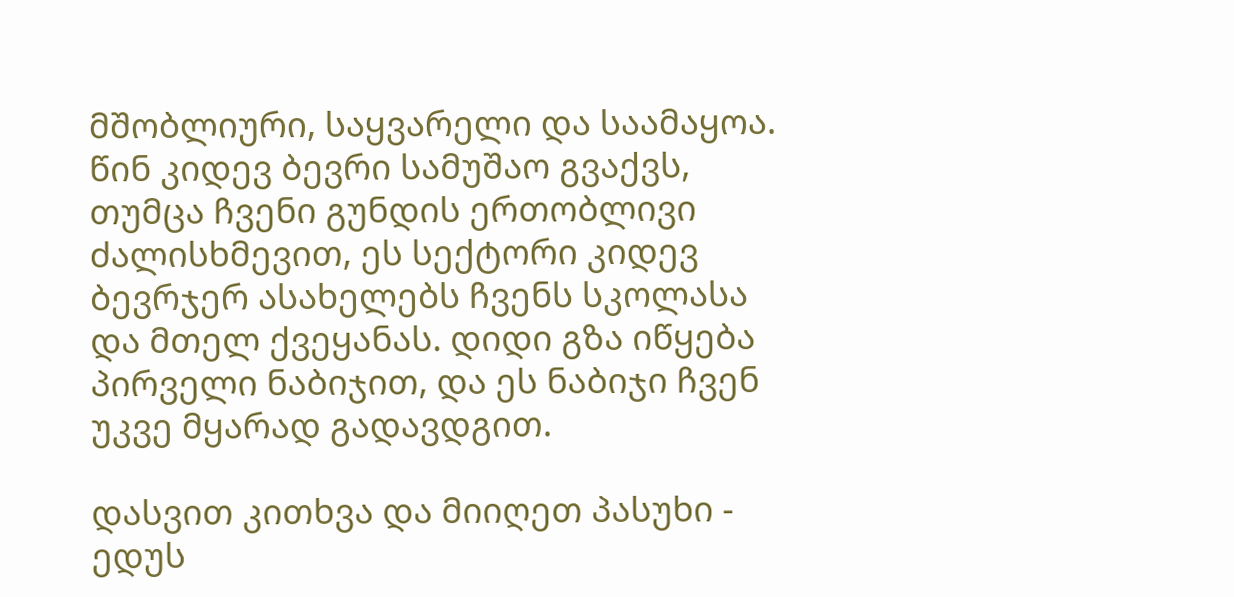მშობლიური, საყვარელი და საამაყოა. წინ კიდევ ბევრი სამუშაო გვაქვს, თუმცა ჩვენი გუნდის ერთობლივი ძალისხმევით, ეს სექტორი კიდევ ბევრჯერ ასახელებს ჩვენს სკოლასა და მთელ ქვეყანას. დიდი გზა იწყება პირველი ნაბიჯით, და ეს ნაბიჯი ჩვენ უკვე მყარად გადავდგით.

დასვით კითხვა და მიიღეთ პასუხი - ედუს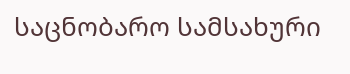საცნობარო სამსახური